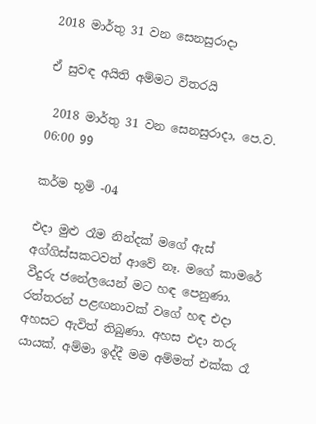2018 මාර්තු 31 වන සෙනසුරාදා

ඒ සුවඳ අයිති අම්මට විතරයි

 2018 මාර්තු 31 වන සෙනසුරාදා, පෙ.ව. 06:00 99

කර්ම භූමි -04

එදා මුළු රෑම නින්දක් මගේ ඇස් අග්ගිස්සකටවත් ආවේ නෑ. මගේ කාමරේ වීදුරු ජනේලයෙන් මට හඳ පෙනුණා. රත්තරන් පළඟනාවක් වගේ හඳ එදා අහසට ඇවිත් තිබුණා. අහස එදා තරු යායක්. අම්මා ඉද්දී මම අම්මත් එක්ක රෑ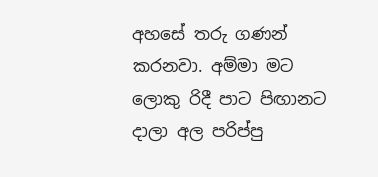අහසේ තරු ගණන් කරනවා. අම්මා මට ලොකු රිදී පාට පිඟානට දාලා අල පරිප්පු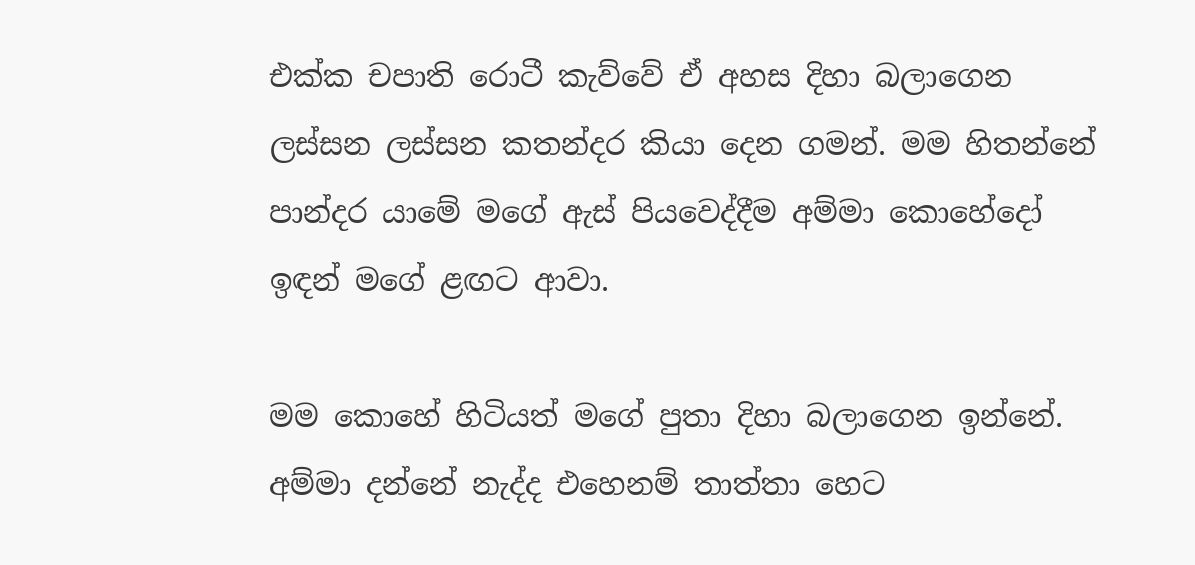එක්ක චපාති රොටී කැව්වේ ඒ අහස දිහා බලාගෙන ලස්සන ලස්සන කතන්දර කියා දෙන ගමන්. මම හිතන්නේ පාන්දර යාමේ මගේ ඇස් පියවෙද්දීම අම්මා කොහේදෝ ඉඳන් මගේ ළඟට ආවා.

මම කොහේ හිටියත් මගේ පුතා දිහා බලාගෙන ඉන්නේ.
අම්මා දන්නේ නැද්ද එහෙනම් තාත්තා හෙට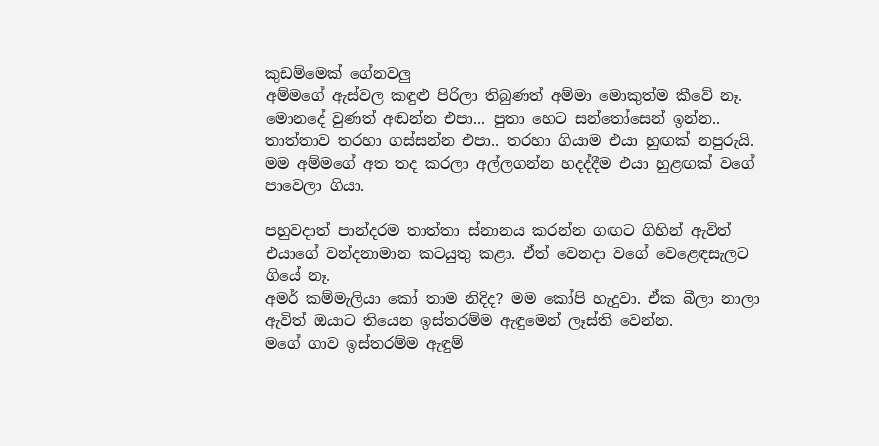කුඩම්මෙක් ගේනවලු
අම්මගේ ඇස්වල කඳුළු පිරිලා තිබුණත් අම්මා මොකුත්ම කීවේ නෑ.
මොනදේ වුණත් අඬන්න එපා... පුතා හෙට සන්තෝසෙන් ඉන්න.. තාත්තාව තරහා ගස්සන්න එපා.. තරහා ගියාම එයා හුඟක් නපුරුයි.
මම අම්මගේ අත තද කරලා අල්ලගන්න හදද්දීම එයා හුළඟක් වගේ පාවෙලා ගියා.

පහුවදාත් පාන්දරම තාත්තා ස්නානය කරන්න ගඟට ගිහින් ඇවිත් එයාගේ වන්දනාමාන කටයුතු කළා. ඒත් වෙනදා වගේ වෙළෙඳසැලට ගියේ නෑ.
අමර් කම්මැලියා කෝ තාම නිදිද? මම කෝපි හැදුවා. ඒක බීලා නාලා ඇවිත් ඔයාට තියෙන ඉස්තරම්ම ඇඳුමෙන් ලෑස්ති වෙන්න.
මගේ ගාව ඉස්තරම්ම ඇඳුම්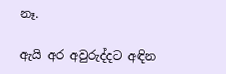නෑ.

ඇයි අර අවුරුද්දට අඳින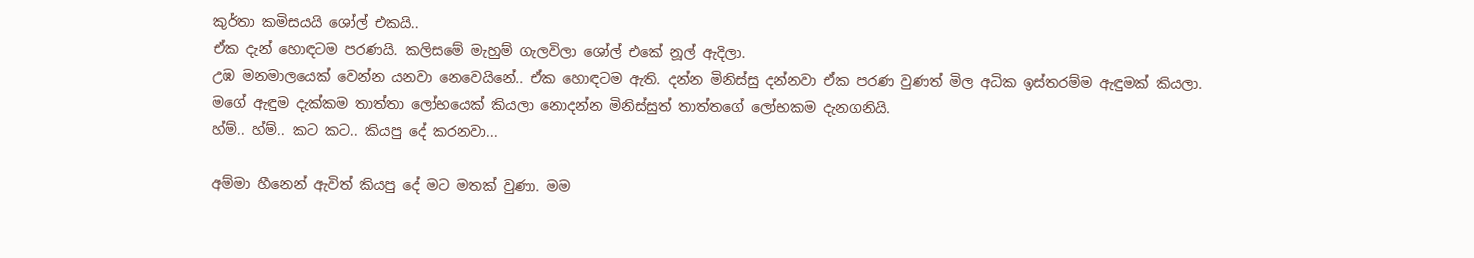කුර්තා කමිසයයි ශෝල් එකයි..
ඒක දැන් හොඳටම පරණයි. කලිසමේ මැහුම් ගැලවිලා ශෝල් එකේ නූල් ඇදිලා.
උඹ මනමාලයෙක් වෙන්න යනවා නෙවෙයිනේ.. ඒක හොඳටම ඇති. දන්න මිනිස්සු දන්නවා ඒක පරණ වුණත් මිල අධික ඉස්තරම්ම ඇඳුමක් කියලා.
මගේ ඇඳුම දැක්කම තාත්තා ලෝභයෙක් කියලා නොදන්න මිනිස්සුත් තාත්තගේ ලෝභකම දැනගනියි.
හ්ම්.. හ්ම්.. කට කට.. කියපු දේ කරනවා...

අම්මා හීනෙන් ඇවිත් කියපු දේ මට මතක් වුණා. මම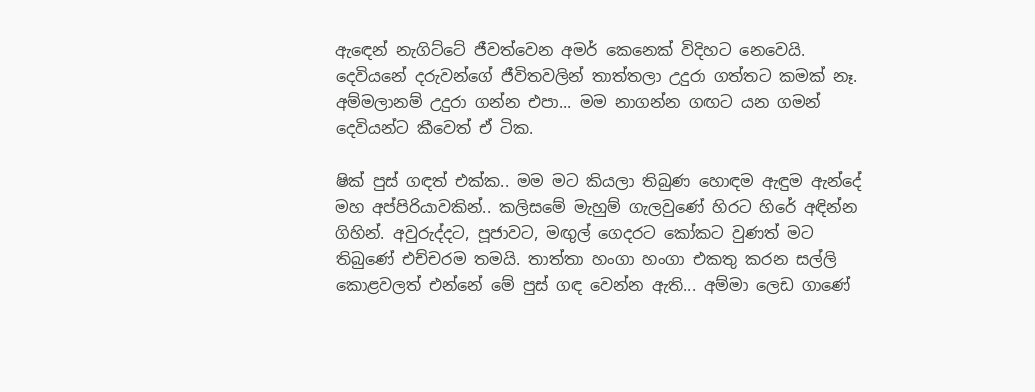ඇඳෙන් නැගිට්ටේ ජීවත්වෙන අමර් කෙනෙක් විදිහට නෙවෙයි. දෙවියනේ දරුවන්ගේ ජීවිතවලින් තාත්තලා උදුරා ගත්තට කමක් නෑ. අම්මලානම් උදුරා ගන්න එපා... මම නාගන්න ගඟට යන ගමන් දෙවියන්ට කීවෙත් ඒ ටික.

ෂික් පුස් ගඳත් එක්ක.. මම මට කියලා තිබුණ හොඳම ඇඳුම ඇන්දේ මහ අප්පිරියාවකින්.. කලිසමේ මැහුම් ගැලවුණේ හිරට හිරේ අඳින්න ගිහින්. අවුරුද්දට, පූජාවට, මඟුල් ගෙදරට කෝකට වුණත් මට තිබුණේ එච්චරම තමයි. තාත්තා හංගා හංගා එකතු කරන සල්ලි කොළවලත් එන්නේ මේ පුස් ගඳ වෙන්න ඇති... අම්මා ලෙඩ ගාණේ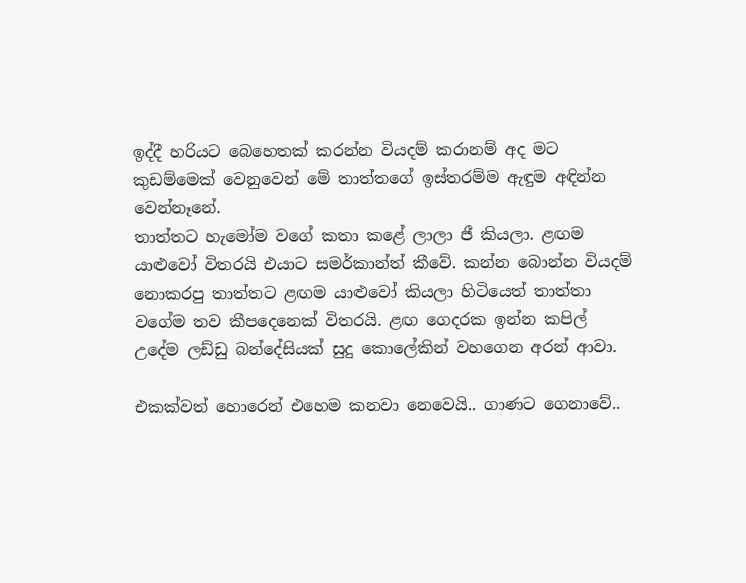ඉද්දී හරියට බෙහෙතක් කරන්න වියදම් කරානම් අද මට කුඩම්මෙක් වෙනුවෙන් මේ තාත්තගේ ඉස්තරම්ම ඇඳුම අඳින්න වෙන්නෑනේ.
තාත්තට හැමෝම වගේ කතා කළේ ලාලා ජී කියලා. ළඟම යාළුවෝ විතරයි එයාට සමර්කාන්ත් කීවේ. කන්න බොන්න වියදම් නොකරපු තාත්තට ළඟම යාළුවෝ කියලා හිටියෙත් තාත්තා වගේම තව කීපදෙනෙක් විතරයි. ළඟ ගෙදරක ඉන්න කපිල් උදේම ලඩ්ඩු බන්දේසියක් සුදු කොලේකින් වහගෙන අරන් ආවා.

එකක්වත් හොරෙන් එහෙම කනවා නෙවෙයි.. ගාණට ගෙනාවේ..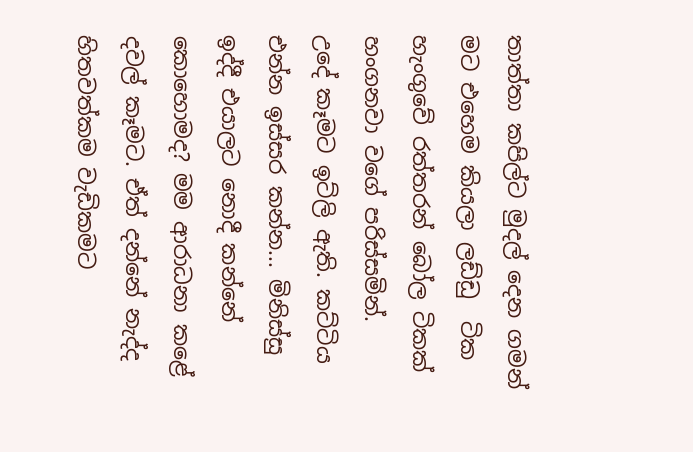තාත්තා කපිල්ට මුදල් දෙන ගමන් මට එහෙම කියලා ලඩ්ඩු  ටික හැංගුවේ රත්තරන් බෝල ටිකක් හංගනවා වගේ පරිස්සමින්.
උදේ කෑමට ඉට්ලි ඇති. කට්ටිය එන්න ඉස්සර කන්න... මිනිස්සු ඉද්දී එයාලට නොදී කන්නේ කොහොමද? මම ආරාධනා කළේ දවල් කෑමට. ඒත් දන්නේ නැද්ද හිතවත්කම වැඩිකමට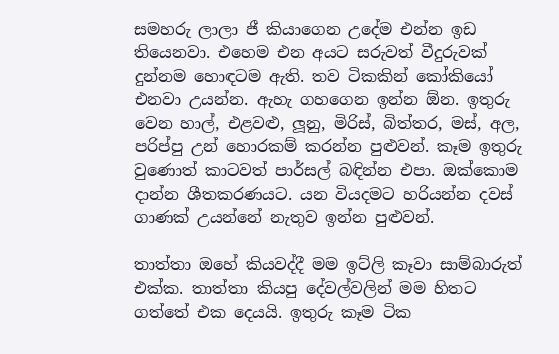සමහරු ලාලා ජී කියාගෙන උදේම එන්න ඉඩ තියෙනවා. එහෙම එන අයට සරුවත් වීදුරුවක් දුන්නම හොඳටම ඇති. තව ටිකකින් කෝකියෝ එනවා උයන්න. ඇහැ ගහගෙන ඉන්න ඕන. ඉතුරු වෙන හාල්, එළවළු, ලූනු, මිරිස්, බිත්තර, මස්, අල, පරිප්පු උන් හොරකම් කරන්න පුළුවන්. කෑම ඉතුරු වුණොත් කාටවත් පාර්සල් බඳින්න එපා. ඔක්කොම දාන්න ශීතකරණයට. යන වියදමට හරියන්න දවස් ගාණක් උයන්නේ නැතුව ඉන්න පුළුවන්.

තාත්තා ඔහේ කියවද්දී මම ඉට්ලි කෑවා සාම්බාරුත් එක්ක. තාත්තා කියපු දේවල්වලින් මම හිතට ගත්තේ එක දෙයයි. ඉතුරු කෑම ටික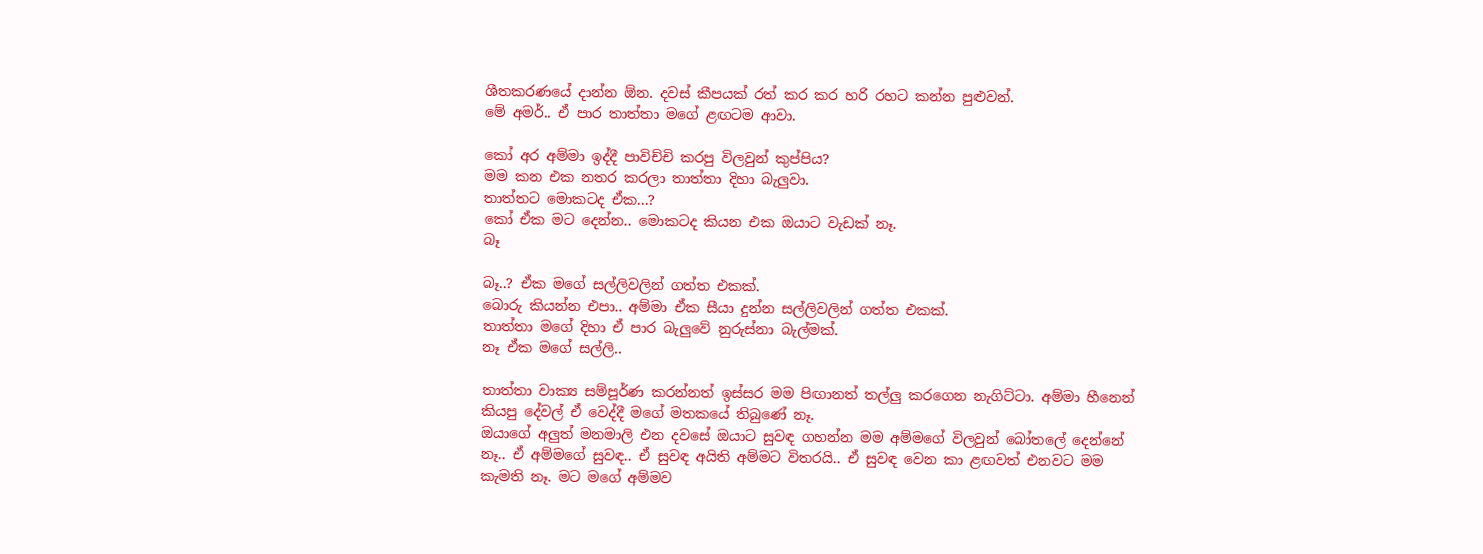ශීතකරණයේ දාන්න ඕන. දවස් කීපයක් රත් කර කර හරි රහට කන්න පුළුවන්.
මේ අමර්.. ඒ පාර තාත්තා මගේ ළඟටම ආවා.

කෝ අර අම්මා ඉද්දී පාවිච්චි කරපු විලවුන් කුප්පිය?
මම කන එක නතර කරලා තාත්තා දිහා බැලුවා.
තාත්තට මොකටද ඒක...?
කෝ ඒක මට දෙන්න.. මොකටද කියන එක ඔයාට වැඩක් නෑ.
බෑ

බෑ..? ඒක මගේ සල්ලිවලින් ගත්ත එකක්.
බොරු කියන්න එපා.. අම්මා ඒක සීයා දුන්න සල්ලිවලින් ගත්ත එකක්.
තාත්තා මගේ දිහා ඒ පාර බැලුවේ නුරුස්නා බැල්මක්.
නෑ ඒක මගේ සල්ලි..

තාත්තා වාක්‍ය සම්පූර්ණ කරන්නත් ඉස්සර මම පිඟානත් තල්ලු කරගෙන නැගිට්ටා. අම්මා හීනෙන් කියපු දේවල් ඒ වෙද්දී මගේ මතකයේ තිබුණේ නෑ.
ඔයාගේ අලුත් මනමාලි එන දවසේ ඔයාට සුවඳ ගහන්න මම අම්මගේ විලවුන් බෝතලේ දෙන්නේ නෑ.. ඒ අම්මගේ සුවඳ.. ඒ සුවඳ අයිති අම්මට විතරයි.. ඒ සුවඳ වෙන කා ළඟවත් එනවට මම කැමති නෑ. මට මගේ අම්මව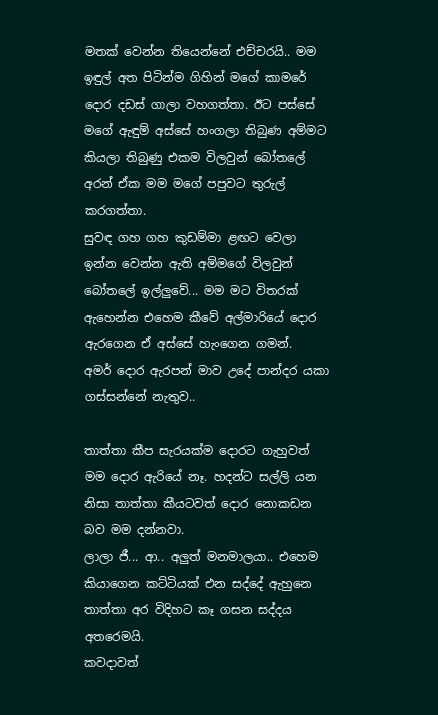මතක් වෙන්න තියෙන්නේ එච්චරයි.. මම ඉඳුල් අත පිටින්ම ගිහින් මගේ කාමරේ දොර දඩස් ගාලා වහගත්තා. ඊට පස්සේ මගේ ඇඳුම් අස්සේ හංගලා තිබුණ අම්මට කියලා තිබුණු එකම විලවුන් බෝතලේ අරන් ඒක මම මගේ පපුවට තුරුල් කරගත්තා.
සුවඳ ගහ ගහ කුඩම්මා ළඟට වෙලා ඉන්න වෙන්න ඇති අම්මගේ විලවුන් බෝතලේ ඉල්ලුවේ... මම මට විතරක් ඇහෙන්න එහෙම කීවේ අල්මාරියේ දොර ඇරගෙන ඒ අස්සේ හැංගෙන ගමන්.
අමර් දොර ඇරපන් මාව උදේ පාන්දර යකා ගස්සන්නේ නැතුව..

තාත්තා කීප සැරයක්ම දොරට ගැහුවත් මම දොර ඇරියේ නෑ. හදන්ට සල්ලි යන නිසා තාත්තා කීයටවත් දොර නොකඩන බව මම දන්නවා.
ලාලා ජී... ආ.. අලුත් මනමාලයා.. එහෙම කියාගෙන කට්ටියක් එන සද්දේ ඇහුනෙ තාත්තා අර විදිහට කෑ ගසන සද්දය අතරෙමයි.
කවදාවත්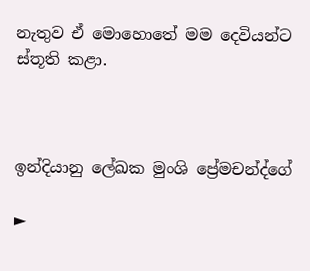නැතුව ඒ මොහොතේ මම දෙවියන්ට ස්තූති කළා.



ඉන්දියානු ලේඛක මුංශි ප්‍රේමචන්ද්ගේ

►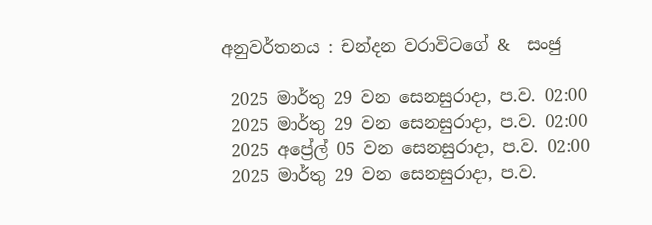අනුවර්තනය : චන්දන වරාවිටගේ &  සංජු

 2025 මාර්තු 29 වන සෙනසුරාදා, ප.ව. 02:00
 2025 මාර්තු 29 වන සෙනසුරාදා, ප.ව. 02:00
 2025 අප්‍රේල් 05 වන සෙනසුරාදා, ප.ව. 02:00
 2025 මාර්තු 29 වන සෙනසුරාදා, ප.ව.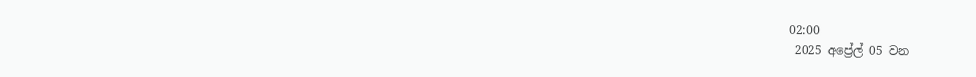02:00
 2025 අප්‍රේල් 05 වන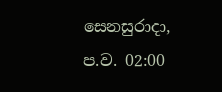සෙනසුරාදා, ප.ව. 02:00